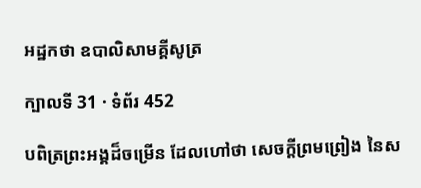អដ្ឋកថា ឧបាលិសាមគ្គីសូត្រ

ក្បាលទី 31 · ទំព័រ 452

បពិត្រព្រះអង្គដ៏ចម្រើន ដែលហៅថា សេចក្តីព្រមព្រៀង នៃស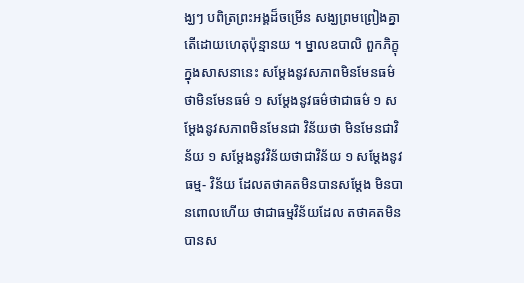ង្ឃៗ បពិត្រព្រះអង្គដ៏ចម្រើន សង្ឃព្រមព្រៀងគ្នា តើដោយហេតុប៉ុន្មានយ ។ ម្នាលឧបាលិ ពួកភិក្ខុក្នុងសាសនានេះ សម្តែងនូវសភាពមិនមែនធម៌ ថាមិនមែនធម៌ ១ សម្តែងនូវធម៌ថាជាធម៌ ១ សម្តែងនូវសភាពមិនមែនជា វិន័យថា មិនមែនជាវិន័យ ១ សម្តែងនូវវិន័យថាជាវិន័យ ១ សម្តែងនូវធម្ម- វិន័យ ដែលតថាគតមិនបានសម្តែង មិនបានពោលហើយ ថាជាធម្មវិន័យដែល តថាគតមិនបានស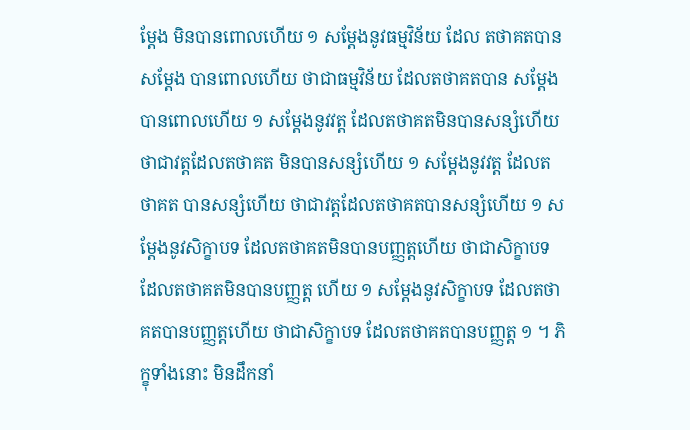ម្តែង មិនបានពោលហើយ ១ សម្តែងនូវធម្មវិន័យ ដែល តថាគតបានសម្តែង បានពោលហើយ ថាជាធម្មវិន័យ ដែលតថាគតបាន សម្តែង បានពោលហើយ ១ សម្តែងនូវវត្ត ដែលតថាគតមិនបានសន្សំហើយ ថាជាវត្តដែលតថាគត មិនបានសន្សំហើយ ១ សម្តែងនូវវត្ត ដែលតថាគត បានសន្សំហើយ ថាជាវត្តដែលតថាគតបានសន្សំហើយ ១ សម្តែងនូវសិក្ខាបទ ដែលតថាគតមិនបានបញ្ញត្តហើយ ថាជាសិក្ខាបទ ដែលតថាគតមិនបានបញ្ញត្ត ហើយ ១ សម្តែងនូវសិក្ខាបទ ដែលតថាគតបានបញ្ញត្តហើយ ថាជាសិក្ខាបទ ដែលតថាគតបានបញ្ញត្ត ១ ។ ភិក្ខុទាំងនោះ មិនដឹកនាំ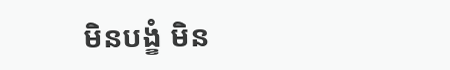មិនបង្ខំ មិន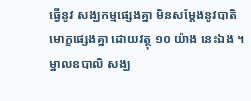ធ្វើនូវ សង្ឃកម្មផ្សេងគ្នា មិនសម្តែងនូវបាតិមោក្ខផ្សេងគ្នា ដោយវត្ថុ ១០ យ៉ាង នេះឯង ។ ម្នាលឧបាលិ សង្ឃ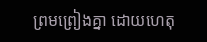ព្រមព្រៀងគ្នា ដោយហេតុ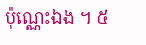ប៉ុណ្ណេះឯង ។ ៥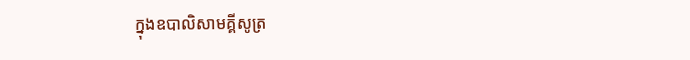ក្នុងឧបាលិសាមគ្គីសូត្រ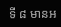ទី ៨ មានអ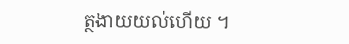ត្ថងាយយល់ហើយ ។